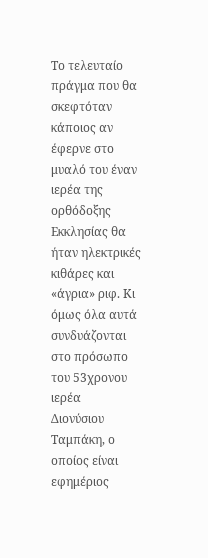Το τελευταίο πράγμα που θα σκεφτόταν κάποιος αν έφερνε στο
μυαλό του έναν ιερέα της ορθόδοξης Εκκλησίας θα ήταν ηλεκτρικές κιθάρες και
«άγρια» ριφ. Κι όμως όλα αυτά συνδυάζονται στο πρόσωπο του 53χρονου ιερέα
Διονύσιου Ταμπάκη, ο οποίος είναι εφημέριος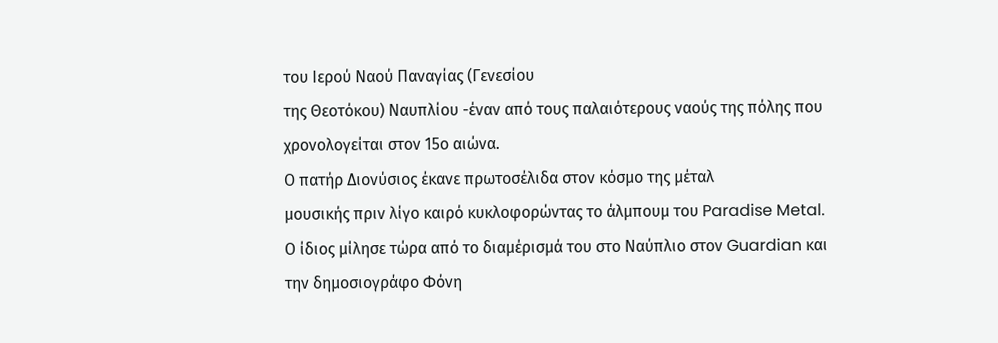του Ιερού Ναού Παναγίας (Γενεσίου
της Θεοτόκου) Ναυπλίου -έναν από τους παλαιότερους ναούς της πόλης που
χρονολογείται στον 15ο αιώνα.
Ο πατήρ Διονύσιος έκανε πρωτοσέλιδα στον κόσμο της μέταλ
μουσικής πριν λίγο καιρό κυκλοφορώντας το άλμπουμ του Paradise Metal.
Ο ίδιος μίλησε τώρα από το διαμέρισμά του στο Ναύπλιο στον Guardian και
την δημοσιογράφο Φόνη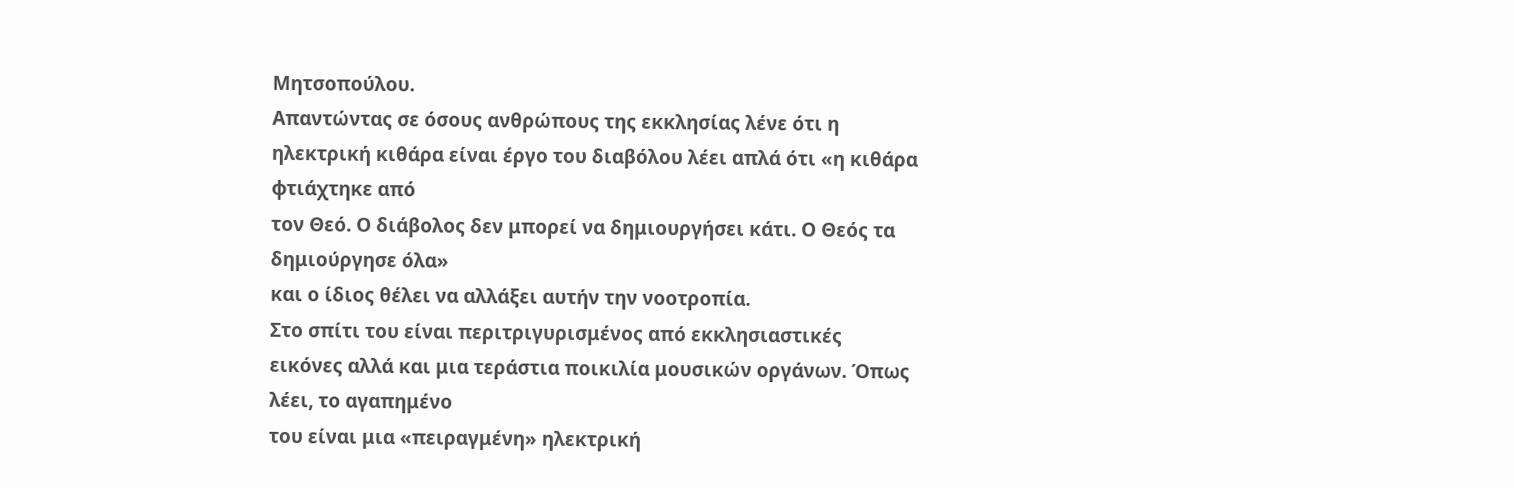Μητσοπούλου.
Απαντώντας σε όσους ανθρώπους της εκκλησίας λένε ότι η
ηλεκτρική κιθάρα είναι έργο του διαβόλου λέει απλά ότι «η κιθάρα φτιάχτηκε από
τον Θεό. Ο διάβολος δεν μπορεί να δημιουργήσει κάτι. Ο Θεός τα δημιούργησε όλα»
και ο ίδιος θέλει να αλλάξει αυτήν την νοοτροπία.
Στο σπίτι του είναι περιτριγυρισμένος από εκκλησιαστικές
εικόνες αλλά και μια τεράστια ποικιλία μουσικών οργάνων. Όπως λέει, το αγαπημένο
του είναι μια «πειραγμένη» ηλεκτρική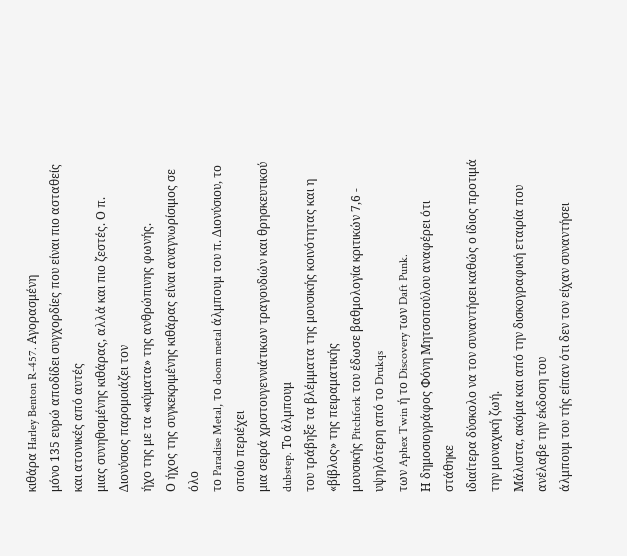κιθάρα Harley Benton R-457. Αγορασμένη
μόνο 135 ευρώ αποδίδει συγχορδίες που είναι πιο ασταθείς και ατονικές από αυτές
μιας συνηθισμένης κιθάρας, αλλά και πιο ζεστές. Ο π. Διονύσιος παρομοιάζει τον
ήχο της με τα «κύματα» της ανθρώπινης φωνής.
Ο ήχος της συγκεκριμένης κιθάρας είναι αναγνωρίσιμος σε όλο
το Paradise Metal, το doom metal άλμπουμ του π. Διονύσιου, το οποίο περιέχει
μια σειρά χριστουγεννιάτικων τραγουδιών και θρησκευτικού dubstep. Το άλμπουμ
του τράβηξε τα βλέμματα της μουσικής κοινότητας και η «βίβλος» της πειραματικής
μουσικής Pitchfork του έδωσε βαθμολογία κριτικών 7,6 - υψηλότερη από το Drukqs
των Aphex Twin ή το Discovery των Daft Punk.
Η δημοσιογράφος Φόνη Μητσοπούλου αναφέρει ότι στάθηκε
ιδιαίτερα δύσκολο να τον συναντήσει καθώς ο ίδιος προτιμά την μοναχική ζωή.
Μάλιστα, ακόμα και από την δισκογραφική εταιρία που ανέλαβε την έκδοση του
άλμπουμ του τής είπαν ότι δεν τον είχαν συναντήσει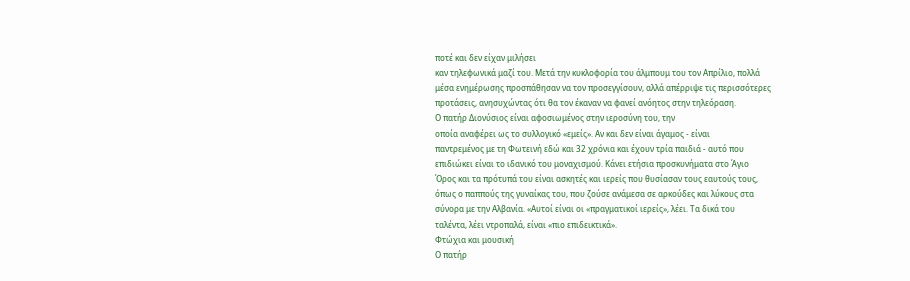ποτέ και δεν είχαν μιλήσει
καν τηλεφωνικά μαζί του. Μετά την κυκλοφορία του άλμπουμ του τον Απρίλιο, πολλά
μέσα ενημέρωσης προσπάθησαν να τον προσεγγίσουν, αλλά απέρριψε τις περισσότερες
προτάσεις, ανησυχώντας ότι θα τον έκαναν να φανεί ανόητος στην τηλεόραση.
Ο πατήρ Διονύσιος είναι αφοσιωμένος στην ιεροσύνη του, την
οποία αναφέρει ως το συλλογικό «εμείς». Αν και δεν είναι άγαμος - είναι
παντρεμένος με τη Φωτεινή εδώ και 32 χρόνια και έχουν τρία παιδιά - αυτό που
επιδιώκει είναι το ιδανικό του μοναχισμού. Κάνει ετήσια προσκυνήματα στο Άγιο
Όρος και τα πρότυπά του είναι ασκητές και ιερείς που θυσίασαν τους εαυτούς τους,
όπως ο παππούς της γυναίκας του, που ζούσε ανάμεσα σε αρκούδες και λύκους στα
σύνορα με την Αλβανία. «Αυτοί είναι οι «πραγματικοί ιερείς», λέει. Τα δικά του
ταλέντα, λέει ντροπαλά, είναι «πιο επιδεικτικά».
Φτώχια και μουσική
Ο πατήρ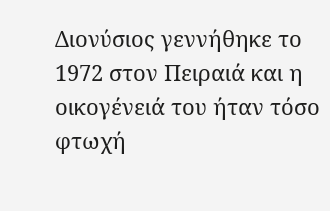Διονύσιος γεννήθηκε το 1972 στον Πειραιά και η
οικογένειά του ήταν τόσο φτωχή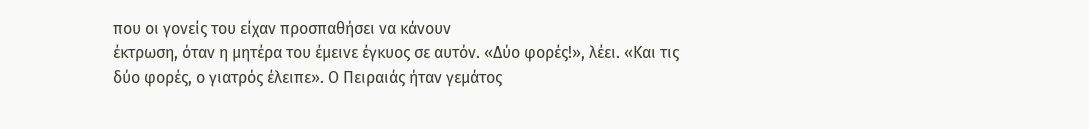που οι γονείς του είχαν προσπαθήσει να κάνουν
έκτρωση, όταν η μητέρα του έμεινε έγκυος σε αυτόν. «Δύο φορές!», λέει. «Και τις
δύο φορές, ο γιατρός έλειπε». Ο Πειραιάς ήταν γεμάτος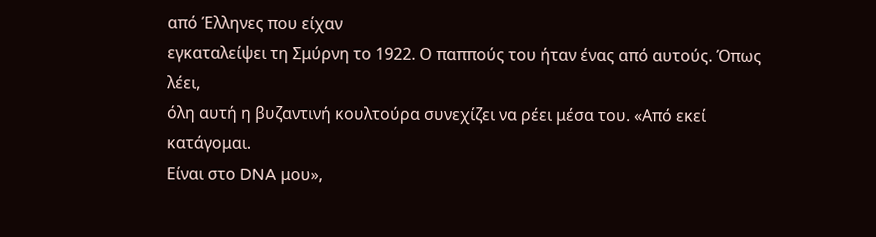από Έλληνες που είχαν
εγκαταλείψει τη Σμύρνη το 1922. Ο παππούς του ήταν ένας από αυτούς. Όπως λέει,
όλη αυτή η βυζαντινή κουλτούρα συνεχίζει να ρέει μέσα του. «Από εκεί κατάγομαι.
Είναι στο DNA μου»,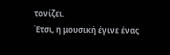τονίζει.
Έτσι, η μουσική έγινε ένας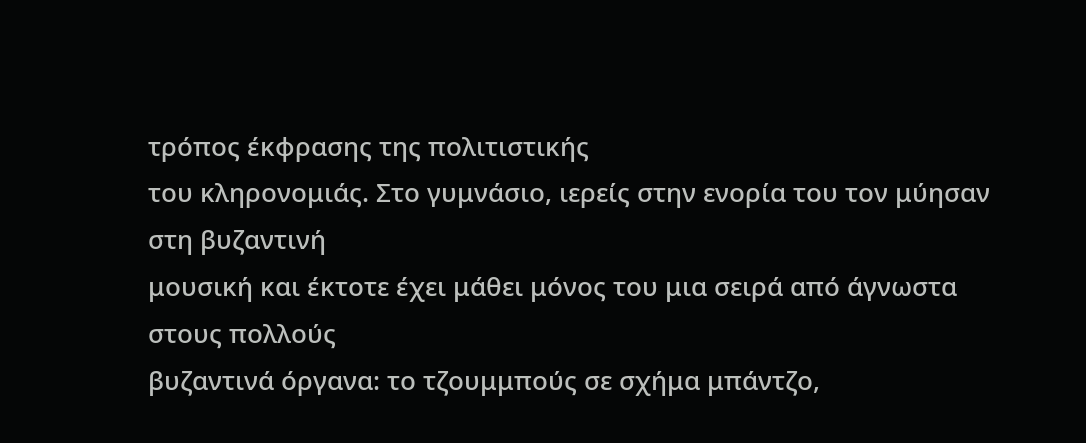τρόπος έκφρασης της πολιτιστικής
του κληρονομιάς. Στο γυμνάσιο, ιερείς στην ενορία του τον μύησαν στη βυζαντινή
μουσική και έκτοτε έχει μάθει μόνος του μια σειρά από άγνωστα στους πολλούς
βυζαντινά όργανα: το τζουμμπούς σε σχήμα μπάντζο,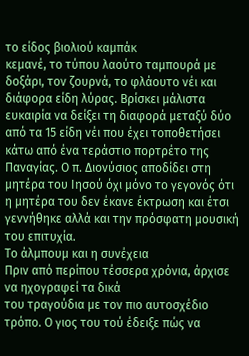το είδος βιολιού καμπάκ
κεμανέ, το τύπου λαούτο ταμπουρά με δοξάρι, τον ζουρνά, το φλάουτο νέι και
διάφορα είδη λύρας. Βρίσκει μάλιστα ευκαιρία να δείξει τη διαφορά μεταξύ δύο
από τα 15 είδη νέι που έχει τοποθετήσει κάτω από ένα τεράστιο πορτρέτο της
Παναγίας. Ο π. Διονύσιος αποδίδει στη μητέρα του Ιησού όχι μόνο το γεγονός ότι
η μητέρα του δεν έκανε έκτρωση και έτσι γεννήθηκε αλλά και την πρόσφατη μουσική
του επιτυχία.
Το άλμπουμ και η συνέχεια
Πριν από περίπου τέσσερα χρόνια, άρχισε να ηχογραφεί τα δικά
του τραγούδια με τον πιο αυτοσχέδιο τρόπο. Ο γιος του τού έδειξε πώς να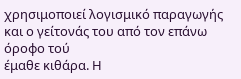χρησιμοποιεί λογισμικό παραγωγής και ο γείτονάς του από τον επάνω όροφο τού
έμαθε κιθάρα. Η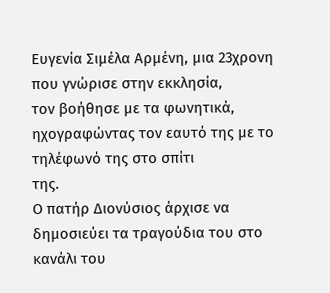Ευγενία Σιμέλα Αρμένη, μια 23χρονη που γνώρισε στην εκκλησία,
τον βοήθησε με τα φωνητικά, ηχογραφώντας τον εαυτό της με το τηλέφωνό της στο σπίτι
της.
Ο πατήρ Διονύσιος άρχισε να δημοσιεύει τα τραγούδια του στο
κανάλι του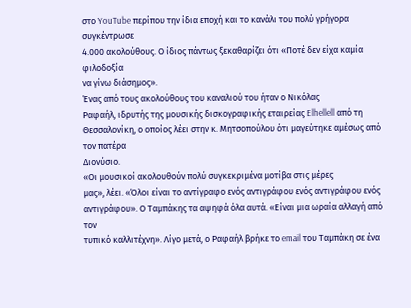στο YouTube περίπου την ίδια εποχή και το κανάλι του πολύ γρήγορα συγκέντρωσε
4.000 ακολούθους. Ο ίδιος πάντως ξεκαθαρίζει ότι «Ποτέ δεν είχα καμία φιλοδοξία
να γίνω διάσημος».
Ένας από τους ακολούθους του καναλιού του ήταν ο Νικόλας
Ραφαήλ, ιδρυτής της μουσικής δισκογραφικής εταιρείας Elhellell από τη
Θεσσαλονίκη, ο οποίος λέει στην κ. Μητσοπούλου ότι μαγεύτηκε αμέσως από τον πατέρα
Διονύσιο.
«Οι μουσικοί ακολουθούν πολύ συγκεκριμένα μοτίβα στις μέρες
μας», λέει. «Όλοι είναι το αντίγραφο ενός αντιγράφου ενός αντιγράφου ενός
αντιγράφου». Ο Ταμπάκης τα αψηφά όλα αυτά. «Είναι μια ωραία αλλαγή από τον
τυπικό καλλιτέχνη». Λίγο μετά, ο Ραφαήλ βρήκε το email του Ταμπάκη σε ένα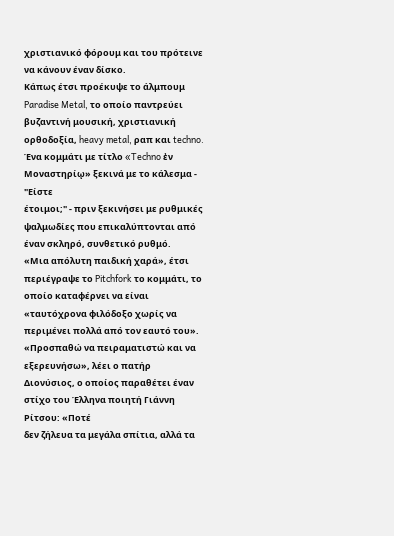χριστιανικό φόρουμ και του πρότεινε να κάνουν έναν δίσκο.
Κάπως έτσι προέκυψε το άλμπουμ Paradise Metal, το οποίο παντρεύει
βυζαντινή μουσική, χριστιανική ορθοδοξία, heavy metal, ραπ και techno.
Ένα κομμάτι με τίτλο «Techno ἐν Μοναστηρίῳ» ξεκινά με το κάλεσμα - "Είστε
έτοιμοι;" - πριν ξεκινήσει με ρυθμικές ψαλμωδίες που επικαλύπτονται από
έναν σκληρό, συνθετικό ρυθμό.
«Μια απόλυτη παιδική χαρά», έτσι περιέγραψε το Pitchfork το κομμάτι, το οποίο καταφέρνει να είναι «ταυτόχρονα φιλόδοξο χωρίς να περιμένει πολλά από τον εαυτό του».
«Προσπαθώ να πειραματιστώ και να εξερευνήσω», λέει ο πατήρ
Διονύσιος, ο οποίος παραθέτει έναν στίχο του Έλληνα ποιητή Γιάννη Ρίτσου: «Ποτέ
δεν ζήλευα τα μεγάλα σπίτια, αλλά τα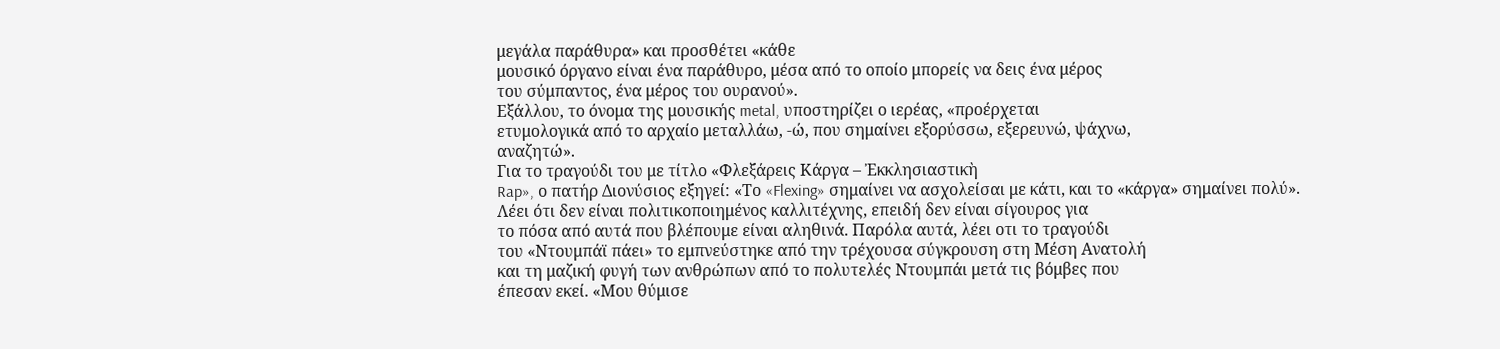μεγάλα παράθυρα» και προσθέτει «κάθε
μουσικό όργανο είναι ένα παράθυρο, μέσα από το οποίο μπορείς να δεις ένα μέρος
του σύμπαντος, ένα μέρος του ουρανού».
Εξάλλου, το όνομα της μουσικής metal, υποστηρίζει ο ιερέας, «προέρχεται
ετυμολογικά από το αρχαίο μεταλλάω, -ώ, που σημαίνει εξορύσσω, εξερευνώ, ψάχνω,
αναζητώ».
Για το τραγούδι του με τίτλο «Φλεξάρεις Κάργα – Ἐκκλησιαστικὴ
Rap», ο πατήρ Διονύσιος εξηγεί: «Το «Flexing» σημαίνει να ασχολείσαι με κάτι, και το «κάργα» σημαίνει πολύ».
Λέει ότι δεν είναι πολιτικοποιημένος καλλιτέχνης, επειδή δεν είναι σίγουρος για
το πόσα από αυτά που βλέπουμε είναι αληθινά. Παρόλα αυτά, λέει οτι το τραγούδι
του «Ντουμπάϊ πάει» το εμπνεύστηκε από την τρέχουσα σύγκρουση στη Μέση Ανατολή
και τη μαζική φυγή των ανθρώπων από το πολυτελές Ντουμπάι μετά τις βόμβες που
έπεσαν εκεί. «Μου θύμισε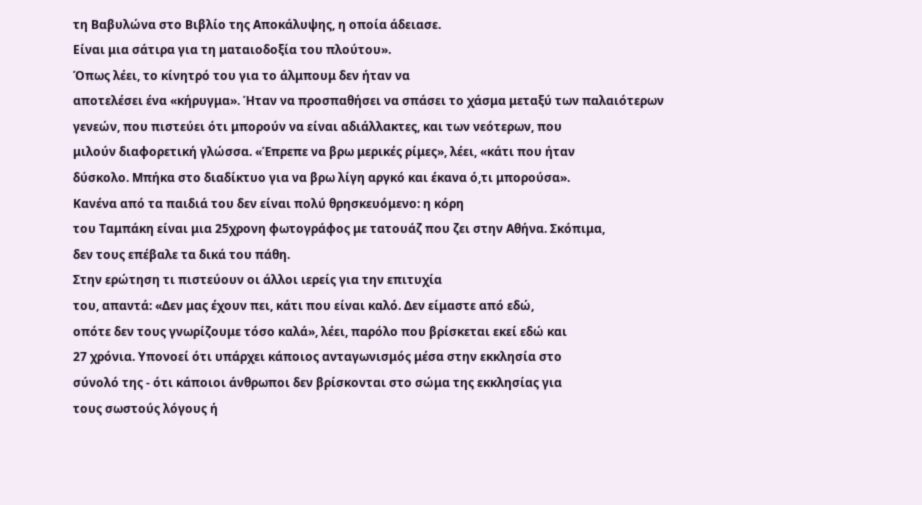τη Βαβυλώνα στο Βιβλίο της Αποκάλυψης, η οποία άδειασε.
Είναι μια σάτιρα για τη ματαιοδοξία του πλούτου».
Όπως λέει, το κίνητρό του για το άλμπουμ δεν ήταν να
αποτελέσει ένα «κήρυγμα». Ήταν να προσπαθήσει να σπάσει το χάσμα μεταξύ των παλαιότερων
γενεών, που πιστεύει ότι μπορούν να είναι αδιάλλακτες, και των νεότερων, που
μιλούν διαφορετική γλώσσα. «Έπρεπε να βρω μερικές ρίμες», λέει, «κάτι που ήταν
δύσκολο. Μπήκα στο διαδίκτυο για να βρω λίγη αργκό και έκανα ό,τι μπορούσα».
Κανένα από τα παιδιά του δεν είναι πολύ θρησκευόμενο: η κόρη
του Ταμπάκη είναι μια 25χρονη φωτογράφος με τατουάζ που ζει στην Αθήνα. Σκόπιμα,
δεν τους επέβαλε τα δικά του πάθη.
Στην ερώτηση τι πιστεύουν οι άλλοι ιερείς για την επιτυχία
του, απαντά: «Δεν μας έχουν πει, κάτι που είναι καλό. Δεν είμαστε από εδώ,
οπότε δεν τους γνωρίζουμε τόσο καλά», λέει, παρόλο που βρίσκεται εκεί εδώ και
27 χρόνια. Υπονοεί ότι υπάρχει κάποιος ανταγωνισμός μέσα στην εκκλησία στο
σύνολό της - ότι κάποιοι άνθρωποι δεν βρίσκονται στο σώμα της εκκλησίας για
τους σωστούς λόγους ή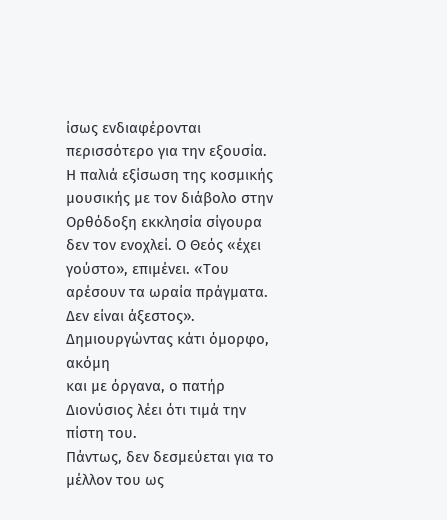ίσως ενδιαφέρονται περισσότερο για την εξουσία.
Η παλιά εξίσωση της κοσμικής μουσικής με τον διάβολο στην
Ορθόδοξη εκκλησία σίγουρα δεν τον ενοχλεί. Ο Θεός «έχει γούστο», επιμένει. «Του
αρέσουν τα ωραία πράγματα. Δεν είναι άξεστος». Δημιουργώντας κάτι όμορφο, ακόμη
και με όργανα, ο πατήρ Διονύσιος λέει ότι τιμά την πίστη του.
Πάντως, δεν δεσμεύεται για το μέλλον του ως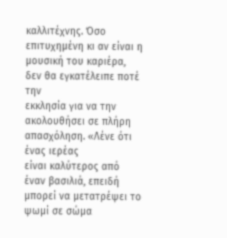καλλιτέχνης. Όσο
επιτυχημένη κι αν είναι η μουσική του καριέρα, δεν θα εγκατέλειπε ποτέ την
εκκλησία για να την ακολουθήσει σε πλήρη απασχόληση. «Λένε ότι ένας ιερέας
είναι καλύτερος από έναν βασιλιά, επειδή μπορεί να μετατρέψει το ψωμί σε σώμα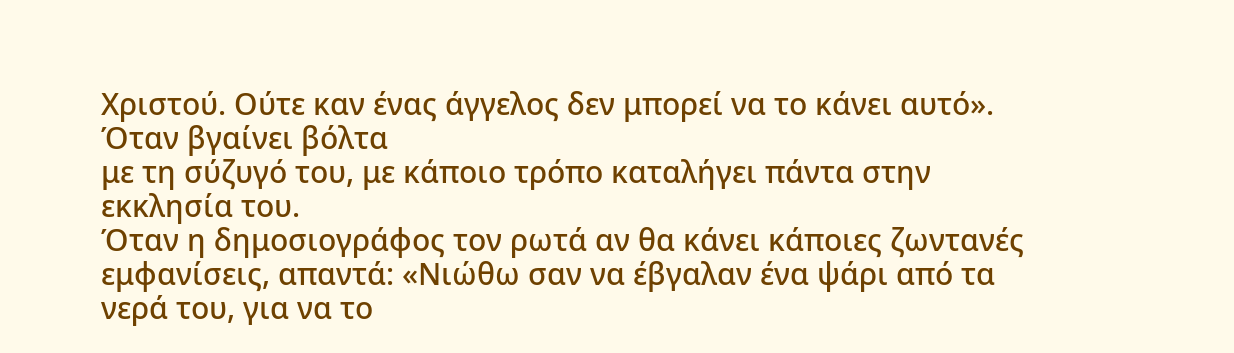Χριστού. Ούτε καν ένας άγγελος δεν μπορεί να το κάνει αυτό». Όταν βγαίνει βόλτα
με τη σύζυγό του, με κάποιο τρόπο καταλήγει πάντα στην εκκλησία του.
Όταν η δημοσιογράφος τον ρωτά αν θα κάνει κάποιες ζωντανές
εμφανίσεις, απαντά: «Νιώθω σαν να έβγαλαν ένα ψάρι από τα νερά του, για να το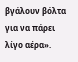βγάλουν βόλτα για να πάρει λίγο αέρα».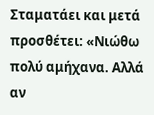Σταματάει και μετά προσθέτει: «Νιώθω
πολύ αμήχανα. Αλλά αν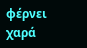φέρνει χαρά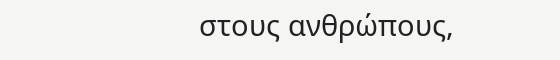στους ανθρώπους,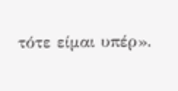τότε είμαι υπέρ».